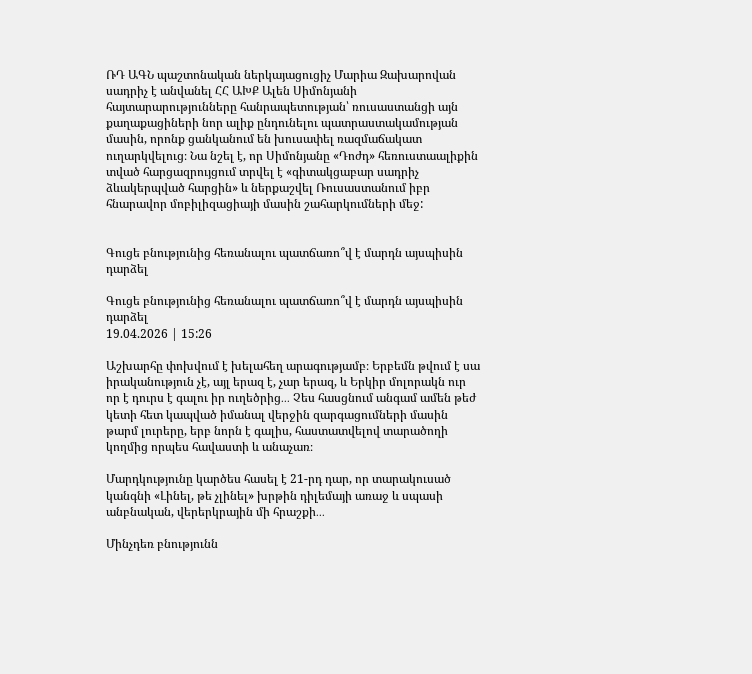ՌԴ ԱԳՆ պաշտոնական ներկայացուցիչ Մարիա Զախարովան սադրիչ է անվանել ՀՀ ԱԽՔ Ալեն Սիմոնյանի հայտարարությունները հանրապետության՝ ռուսաստանցի այն քաղաքացիների նոր ալիք ընդունելու պատրաստակամության մասին, որոնք ցանկանում են խուսափել ռազմաճակատ ուղարկվելուց։ Նա նշել է, որ Սիմոնյանը «Դոժդ» հեռուստաալիքին տված հարցազրույցում տրվել է «գիտակցաբար սադրիչ ձևակերպված հարցին» և ներքաշվել Ռուսաստանում իբր հնարավոր մոբիլիզացիայի մասին շահարկումների մեջ:


Գուցե բնությունից հեռանալու պատճառո՞վ է մարդն այսպիսին դարձել

Գուցե բնությունից հեռանալու պատճառո՞վ է մարդն այսպիսին դարձել
19.04.2026 | 15:26

Աշխարհը փոխվում է խելահեղ արագությամբ։ Երբեմն թվում է սա իրականություն չէ, այլ երազ է, չար երազ, և Երկիր մոլորակն ուր որ է դուրս է գալու իր ուղեծրից․․․ Չես հասցնում անգամ ամեն թեժ կետի հետ կապված իմանալ վերջին զարգացումների մասին թարմ լուրերը, երբ նորն է գալիս, հաստատվելով տարածողի կողմից որպես հավաստի և անաչառ։

Մարդկությունը կարծես հասել է 21-րդ դար, որ տարակուսած կանգնի «Լինել, թե չլինել» խրթին դիլեմայի առաջ և սպասի անբնական, վերերկրային մի հրաշքի․․․

Մինչդեռ բնությունն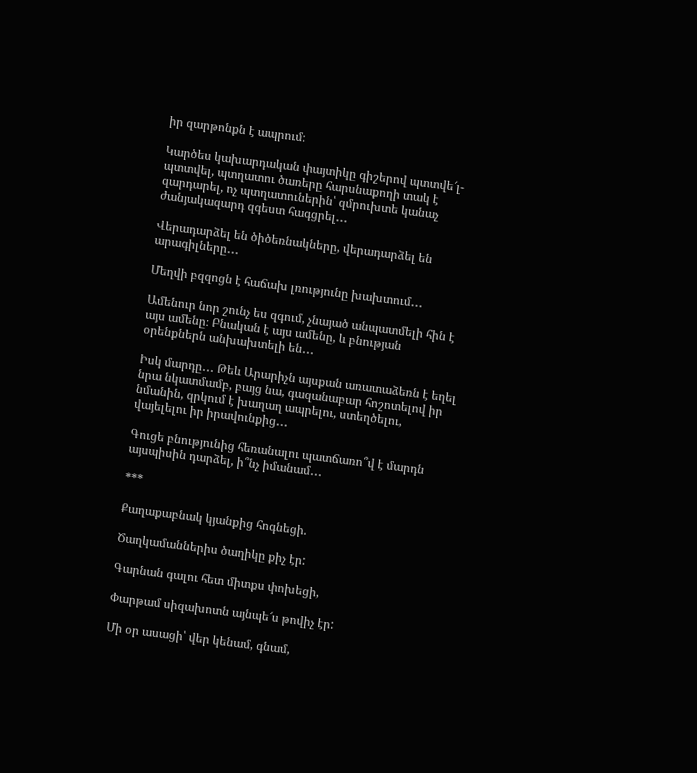իր զարթոնքն է ապրում։

Կարծես կախարդական փայտիկը գիշերով պտտվե՜լ-պտտվել, պտղատու ծառերը հարսնաքողի տակ է զարդարել, ոչ պտղատուներին՝ զմրուխտե կանաչ ժանյակազարդ զգեստ հագցրել․․․

Վերադարձել են ծիծեռնակները, վերադարձել են արագիլները․․․

Մեղվի բզզոցն է հաճախ լռությունը խախտում․․․

Ամենուր նոր շունչ ես զգում, չնայած անպատմելի հին է այս ամենը։ Բնական է այս ամենը, և բնության օրենքներն անխախտելի են․․․

Իսկ մարդը․․․ Թեև Արարիչն այսքան առատաձեռն է եղել նրա նկատմամբ, բայց նա, գազանաբար հոշոտելով իր նմանին, զրկում է խաղաղ ապրելու, ստեղծելու, վայելելու իր իրավունքից․․․

Գուցե բնությունից հեռանալու պատճառո՞վ է մարդն այսպիսին դարձել, ի՞նչ իմանամ․․․

***

Քաղաքաբնակ կյանքից հոգնեցի.

Ծաղկամաններիս ծաղիկը քիչ էր:

Գարնան գալու հետ միտքս փոխեցի,

Փարթամ սիզախոտն այնպե՜ս թովիչ էր:

Մի օր ասացի՝ վեր կենամ, գնամ,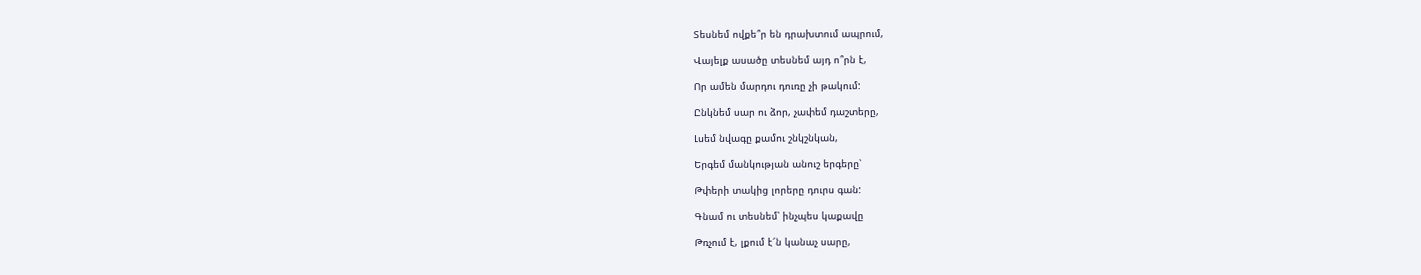Տեսնեմ ովքե՞ր են դրախտում ապրում,

Վայելք ասածը տեսնեմ այդ ո՞րն է,

Որ ամեն մարդու դուռը չի թակում:

Ընկնեմ սար ու ձոր, չափեմ դաշտերը,

Լսեմ նվագը քամու շնկշնկան,

Երգեմ մանկության անուշ երգերը՝

Թփերի տակից լորերը դուրս գան:

Գնամ ու տեսնեմ՝ ինչպես կաքավը

Թռչում է, լքում է՜ն կանաչ սարը,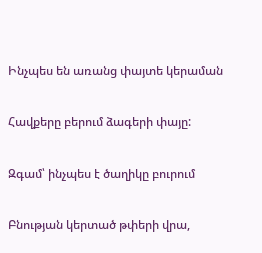Ինչպես են առանց փայտե կերաման

Հավքերը բերում ձագերի փայը:

Զգամ՝ ինչպես է ծաղիկը բուրում

Բնության կերտած թփերի վրա,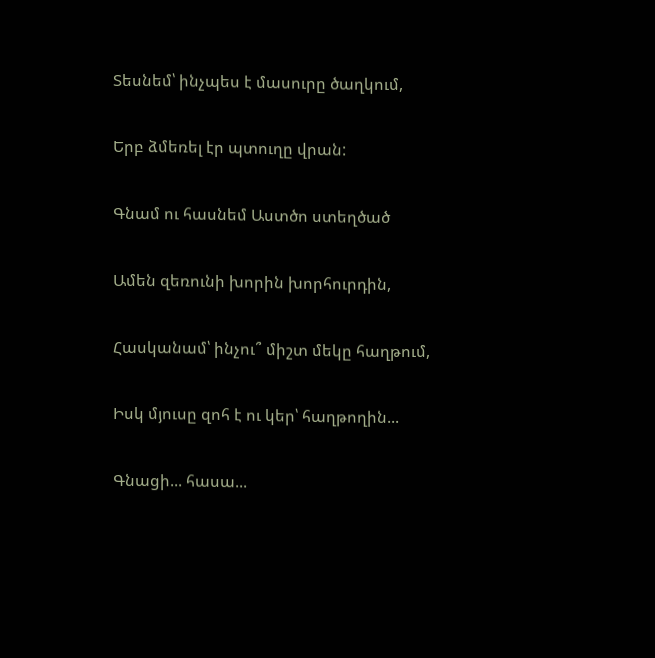Տեսնեմ՝ ինչպես է մասուրը ծաղկում,

Երբ ձմեռել էր պտուղը վրան:

Գնամ ու հասնեմ Աստծո ստեղծած

Ամեն զեռունի խորին խորհուրդին,

Հասկանամ՝ ինչու՞ միշտ մեկը հաղթում,

Իսկ մյուսը զոհ է ու կեր՝ հաղթողին...

Գնացի... հասա...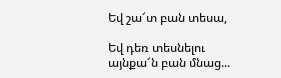Եվ շա՜տ բան տեսա,

Եվ դեռ տեսնելու այնքա՜ն բան մնաց...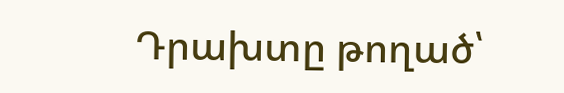Դրախտը թողած՝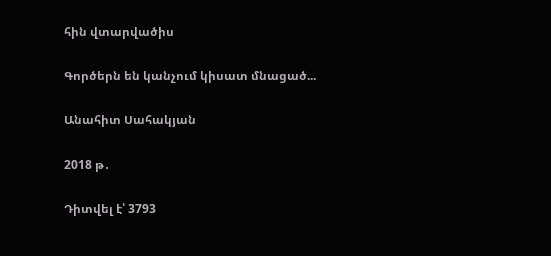հին վտարվածիս

Գործերն են կանչում կիսատ մնացած...

Անահիտ Սահակյան

2018 թ․

Դիտվել է՝ 3793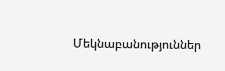Մեկնաբանություններ